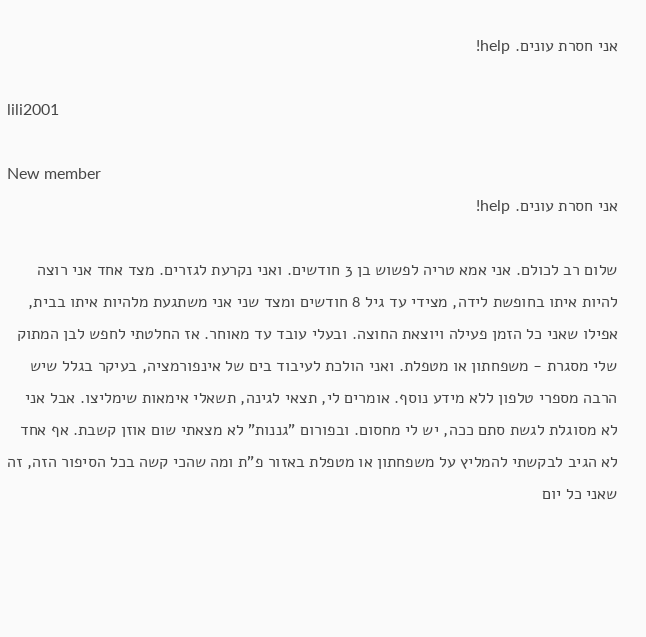אני חסרת עונים. help!

lili2001

New member
אני חסרת עונים. help!

שלום רב לכולם. אני אמא טריה לפשוש בן 3 חודשים. ואני נקרעת לגזרים. מצד אחד אני רוצה להיות איתו בחופשת לידה, מצידי עד גיל 8 חודשים ומצד שני אני משתגעת מלהיות איתו בבית, אפילו שאני כל הזמן פעילה ויוצאת החוצה. ובעלי עובד עד מאוחר. אז החלטתי לחפש לבן המתוק שלי מסגרת - משפחתון או מטפלת. ואני הולכת לעיבוד בים של אינפורמציה, בעיקר בגלל שיש הרבה מספרי טלפון ללא מידע נוסף. אומרים לי, תצאי לגינה, תשאלי אימאות שימליצו. אבל אני לא מסוגלת לגשת סתם ככה, יש לי מחסום. ובפורום "גננות" לא מצאתי שום אוזן קשבת. אף אחד לא הגיב לבקשתי להמליץ על משפחתון או מטפלת באזור פ"ת ומה שהכי קשה בכל הסיפור הזה, זה שאני כל יום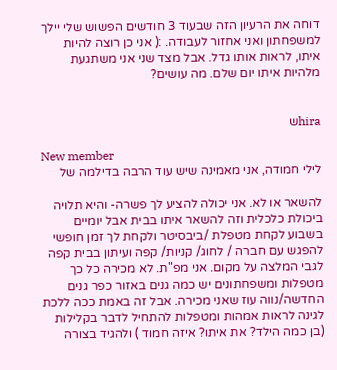דוחה את הרעיון הזה שבעוד 3 חודשים הפשוש שלי יילך למשפחתון ואני אחזור לעבודה. :( אני כן רוצה להיות איתו, לראות אותו גדל. אבל מצד שני אני משתגעת מלהיות איתו יום שלם. מה עושים?


hiraש

New member
לילי חמודה, אני מאמינה שיש עוד הרבה בדילמה של

להשאר או לא. אני יכולה להציע לך פשרה- והיא תלויה ביכולת כלכלית וזה להשאר איתו בבית אבל יומיים בשבוע לקחת מטפלת /ביבסיטר ולקחת לך זמן חופשי להפגש עם חברה / לחוג/ קניות/ קפה ועיתון בבית קפה לגבי המלצה על מקום. אני מפ"ת. לא מכירה כל כך מטפלות ומשפחתונים יש כמה גנים באזור כפר גנים החדשה/נווה עוז שאני מכירה. אבל זה באמת ככה ללכת לגינה לראות אמהות ומטפלות להתחיל לדבר בקלילות (בן כמה הילד? את איתו? איזה חמוד ) ולהגיד בצורה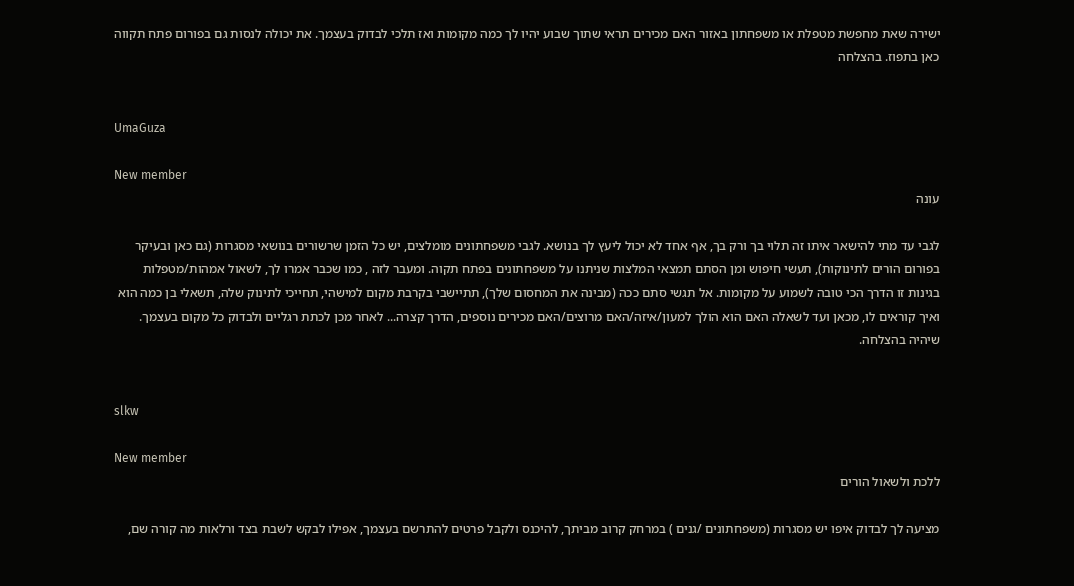ישירה שאת מחפשת מטפלת או משפחתון באזור האם מכירים תראי שתוך שבוע יהיו לך כמה מקומות ואז תלכי לבדוק בעצמך. את יכולה לנסות גם בפורום פתח תקווה כאן בתפוז. בהצלחה


UmaGuza

New member
עונה

לגבי עד מתי להישאר איתו זה תלוי בך ורק בך, אף אחד לא יכול ליעץ לך בנושא. לגבי משפחתונים מומלצים, יש כל הזמן שרשורים בנושאי מסגרות (גם כאן ובעיקר בפורום הורים לתינוקות), תעשי חיפוש ומן הסתם תמצאי המלצות שניתנו על משפחתונים בפתח תקוה. ומעבר לזה , כמו שכבר אמרו לך, לשאול אמהות/מטפלות בגינות זו הדרך הכי טובה לשמוע על מקומות. אל תגשי סתם ככה (מבינה את המחסום שלך), תתיישבי בקרבת מקום למישהי, תחייכי לתינוק שלה, תשאלי בן כמה הוא ואיך קוראים לו, מכאן ועד לשאלה האם הוא הולך למעון/איזה/האם מרוצים/האם מכירים נוספים, הדרך קצרה... לאחר מכן לכתת רגליים ולבדוק כל מקום בעצמך. שיהיה בהצלחה.


slkw

New member
ללכת ולשאול הורים

מציעה לך לבדוק איפו יש מסגרות (משפחתונים /גנים ) במרחק קרוב מביתך, להיכנס ולקבל פרטים להתרשם בעצמך, אפילו לבקש לשבת בצד ורלאות מה קורה שם,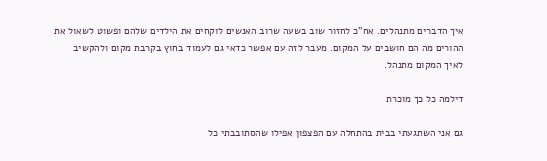איך הדברים מתנהלים. אח"כ לחזור שוב בשעה שרוב האנשים לוקחים את הילדים שלהם ופשוט לשאול את ההורים מה הם חושבים על המקום. מעבר לזה עם אפשר כדאי גם לעמוד בחוץ בקרבת מקום ולהקשיב לאיך המקום מתנהל.

דילמה כל כך מוכרת

גם אני השתגעתי בבית בהתחלה עם הפצפון אפילו שהסתובבתי כל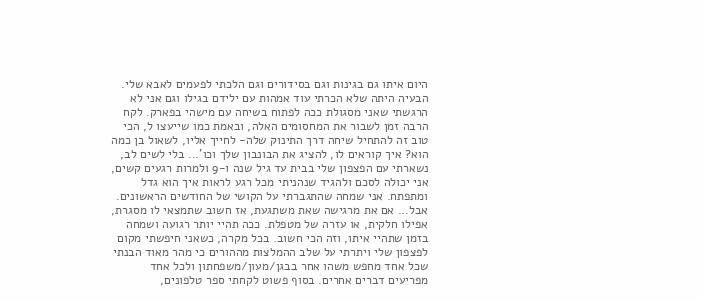היום איתו גם בגינות וגם בסידורים וגם הלכתי לפעמים לאבא שלי. הבעיה היתה שלא הכרתי עוד אמהות עם ילידם בגילו וגם אני לא הרגשתי שאני מסגולת ככה לפתוח בשיחה עם מישהי בפארק. לקח הרבה זמן לשבור את המחסומים האלה, ובאמת כמו שייעצו ל, הכי טוב זה להתחיל שיחה דרך התינוק שלה- לחייך אליו, לשאול בן כמה הוא? איך קוראים לו, להציג את הבונבון שלך וכו'... בלי לשים לב, נשארתי עם הפצפון שלי בבית עד גיל שנה ו-9 ולמרות רגעים קשים, אני יכולה לסכם ולהגיד שנהניתי מכל רגע לראות איך הוא גדל ומתפתח. אני שמחה שהתגברתי על הקושי של החודשים הראשונים. אבל... אם את מרגישה שאת משתגעת, אז חשוב שתמצאי לו מסגרת, אפילו חלקית, או עזרה של מטפלת. ככה תהיי יותר רגועה ושמחה בזמן שתהיי איתו, וזה הכי חשוב. בכל מקרה, כשאני חיפשתי מקום לפצפון שלי ויתרתי על שלב ההמלצות מההורים כי מהר מאוד הבנתי שכל אחד מחפש משהו אחר בבגן/מעון/משפחתון ולכל אחד מפריעים דברים אחרים. בסוף פשוט לקחתי ספר טלפונים,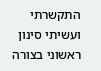התקשרתי ועשיתי סינון ראשוני בצורה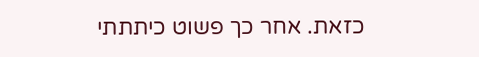כזאת. אחר כך פשוט כיתתתי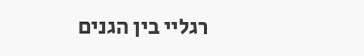רגליי בין הגנים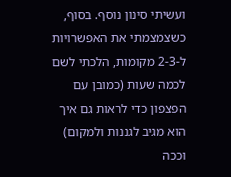ועשיתי סינון נוסף. בסוף, כשצמצמתי את האפשרויות ל-2-3 מקומות, הלכתי לשם לכמה שעות (כמובן עם הפצפון כדי לראות גם איך הוא מגיב לגננות ולמקום) וככה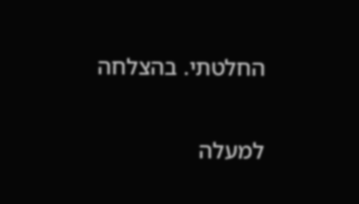החלטתי. בהצלחה

למעלה